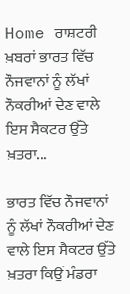Home ਰਾਸ਼ਟਰੀ ਖ਼ਬਰਾਂ ਭਾਰਤ ਵਿੱਚ ਨੌਜਵਾਨਾਂ ਨੂੰ ਲੱਖਾਂ ਨੌਕਰੀਆਂ ਦੇਣ ਵਾਲੇ ਇਸ ਸੈਕਟਰ ਉੱਤੇ ਖ਼ਤਰਾ...

ਭਾਰਤ ਵਿੱਚ ਨੌਜਵਾਨਾਂ ਨੂੰ ਲੱਖਾਂ ਨੌਕਰੀਆਂ ਦੇਣ ਵਾਲੇ ਇਸ ਸੈਕਟਰ ਉੱਤੇ ਖ਼ਤਰਾ ਕਿਉਂ ਮੰਡਰਾ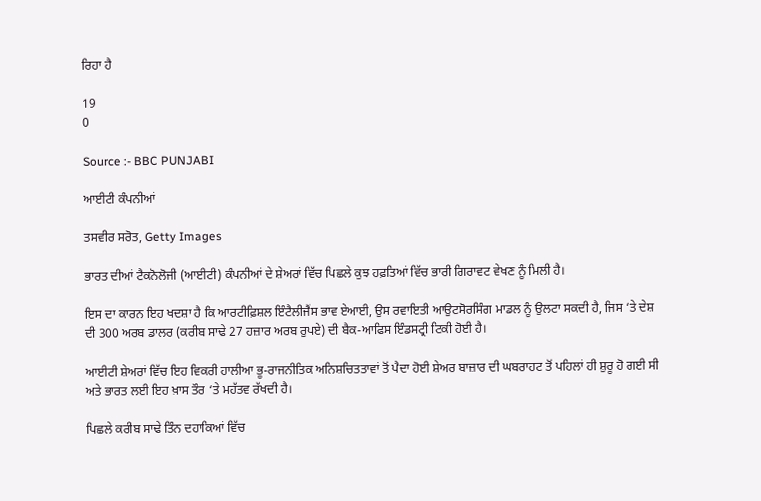ਰਿਹਾ ਹੈ

19
0

Source :- BBC PUNJABI

ਆਈਟੀ ਕੰਪਨੀਆਂ

ਤਸਵੀਰ ਸਰੋਤ, Getty Images

ਭਾਰਤ ਦੀਆਂ ਟੈਕਨੋਲੋਜੀ (ਆਈਟੀ) ਕੰਪਨੀਆਂ ਦੇ ਸ਼ੇਅਰਾਂ ਵਿੱਚ ਪਿਛਲੇ ਕੁਝ ਹਫ਼ਤਿਆਂ ਵਿੱਚ ਭਾਰੀ ਗਿਰਾਵਟ ਵੇਖਣ ਨੂੰ ਮਿਲੀ ਹੈ।

ਇਸ ਦਾ ਕਾਰਨ ਇਹ ਖਦਸ਼ਾ ਹੈ ਕਿ ਆਰਟੀਫ਼ਿਸ਼ਲ ਇੰਟੈਲੀਜੈਂਸ ਭਾਵ ਏਆਈ, ਉਸ ਰਵਾਇਤੀ ਆਉਟਸੋਰਸਿੰਗ ਮਾਡਲ ਨੂੰ ਉਲਟਾ ਸਕਦੀ ਹੈ, ਜਿਸ ‘ਤੇ ਦੇਸ਼ ਦੀ 300 ਅਰਬ ਡਾਲਰ (ਕਰੀਬ ਸਾਢੇ 27 ਹਜ਼ਾਰ ਅਰਬ ਰੁਪਏ) ਦੀ ਬੈਕ-ਆਫਿਸ ਇੰਡਸਟ੍ਰੀ ਟਿਕੀ ਹੋਈ ਹੈ।

ਆਈਟੀ ਸ਼ੇਅਰਾਂ ਵਿੱਚ ਇਹ ਵਿਕਰੀ ਹਾਲੀਆ ਭੂ-ਰਾਜਨੀਤਿਕ ਅਨਿਸ਼ਚਿਤਤਾਵਾਂ ਤੋਂ ਪੈਦਾ ਹੋਈ ਸ਼ੇਅਰ ਬਾਜ਼ਾਰ ਦੀ ਘਬਰਾਹਟ ਤੋਂ ਪਹਿਲਾਂ ਹੀ ਸ਼ੁਰੂ ਹੋ ਗਈ ਸੀ ਅਤੇ ਭਾਰਤ ਲਈ ਇਹ ਖ਼ਾਸ ਤੌਰ ‘ਤੇ ਮਹੱਤਵ ਰੱਖਦੀ ਹੈ।

ਪਿਛਲੇ ਕਰੀਬ ਸਾਢੇ ਤਿੰਨ ਦਹਾਕਿਆਂ ਵਿੱਚ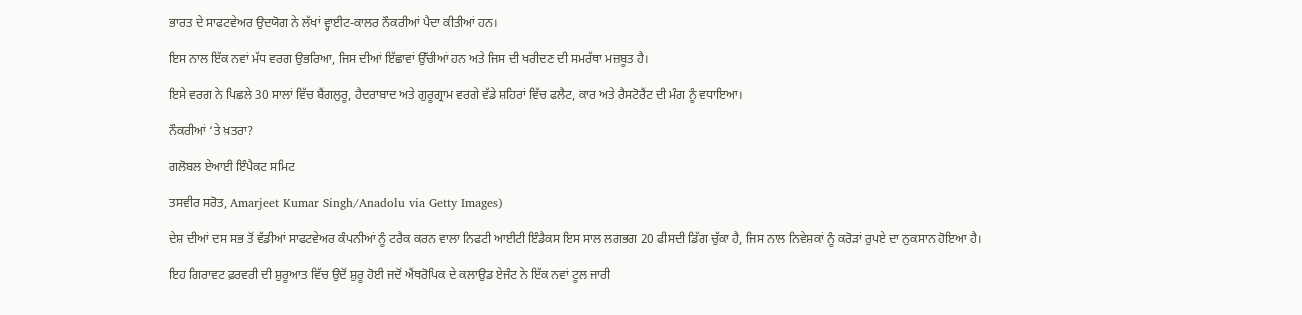ਭਾਰਤ ਦੇ ਸਾਫਟਵੇਅਰ ਉਦਯੋਗ ਨੇ ਲੱਖਾਂ ਵ੍ਹਾਈਟ-ਕਾਲਰ ਨੌਕਰੀਆਂ ਪੈਦਾ ਕੀਤੀਆਂ ਹਨ।

ਇਸ ਨਾਲ ਇੱਕ ਨਵਾਂ ਮੱਧ ਵਰਗ ਉਭਰਿਆ, ਜਿਸ ਦੀਆਂ ਇੱਛਾਵਾਂ ਉੱਚੀਆਂ ਹਨ ਅਤੇ ਜਿਸ ਦੀ ਖਰੀਦਣ ਦੀ ਸਮਰੱਥਾ ਮਜ਼ਬੂਤ ਹੈ।

ਇਸੇ ਵਰਗ ਨੇ ਪਿਛਲੇ 30 ਸਾਲਾਂ ਵਿੱਚ ਬੈਂਗਲੁਰੂ, ਹੈਦਰਾਬਾਦ ਅਤੇ ਗੁਰੂਗ੍ਰਾਮ ਵਰਗੇ ਵੱਡੇ ਸ਼ਹਿਰਾਂ ਵਿੱਚ ਫਲੈਟ, ਕਾਰ ਅਤੇ ਰੈਸਟੋਰੈਂਟ ਦੀ ਮੰਗ ਨੂੰ ਵਧਾਇਆ।

ਨੌਕਰੀਆਂ ‘ਤੇ ਖ਼ਤਰਾ?

ਗਲੋਬਲ ਏਆਈ ਇੰਪੈਕਟ ਸਮਿਟ

ਤਸਵੀਰ ਸਰੋਤ, Amarjeet Kumar Singh/Anadolu via Getty Images)

ਦੇਸ਼ ਦੀਆਂ ਦਸ ਸਭ ਤੋਂ ਵੱਡੀਆਂ ਸਾਫਟਵੇਅਰ ਕੰਪਨੀਆਂ ਨੂੰ ਟਰੈਕ ਕਰਨ ਵਾਲਾ ਨਿਫਟੀ ਆਈਟੀ ਇੰਡੈਕਸ ਇਸ ਸਾਲ ਲਗਭਗ 20 ਫੀਸਦੀ ਡਿੱਗ ਚੁੱਕਾ ਹੈ, ਜਿਸ ਨਾਲ ਨਿਵੇਸ਼ਕਾਂ ਨੂੰ ਕਰੋੜਾਂ ਰੁਪਏ ਦਾ ਨੁਕਸਾਨ ਹੋਇਆ ਹੈ।

ਇਹ ਗਿਰਾਵਟ ਫ਼ਰਵਰੀ ਦੀ ਸ਼ੁਰੂਆਤ ਵਿੱਚ ਉਦੋਂ ਸ਼ੁਰੂ ਹੋਈ ਜਦੋਂ ਐਂਥਰੋਪਿਕ ਦੇ ਕਲਾਉਡ ਏਜੰਟ ਨੇ ਇੱਕ ਨਵਾਂ ਟੂਲ ਜਾਰੀ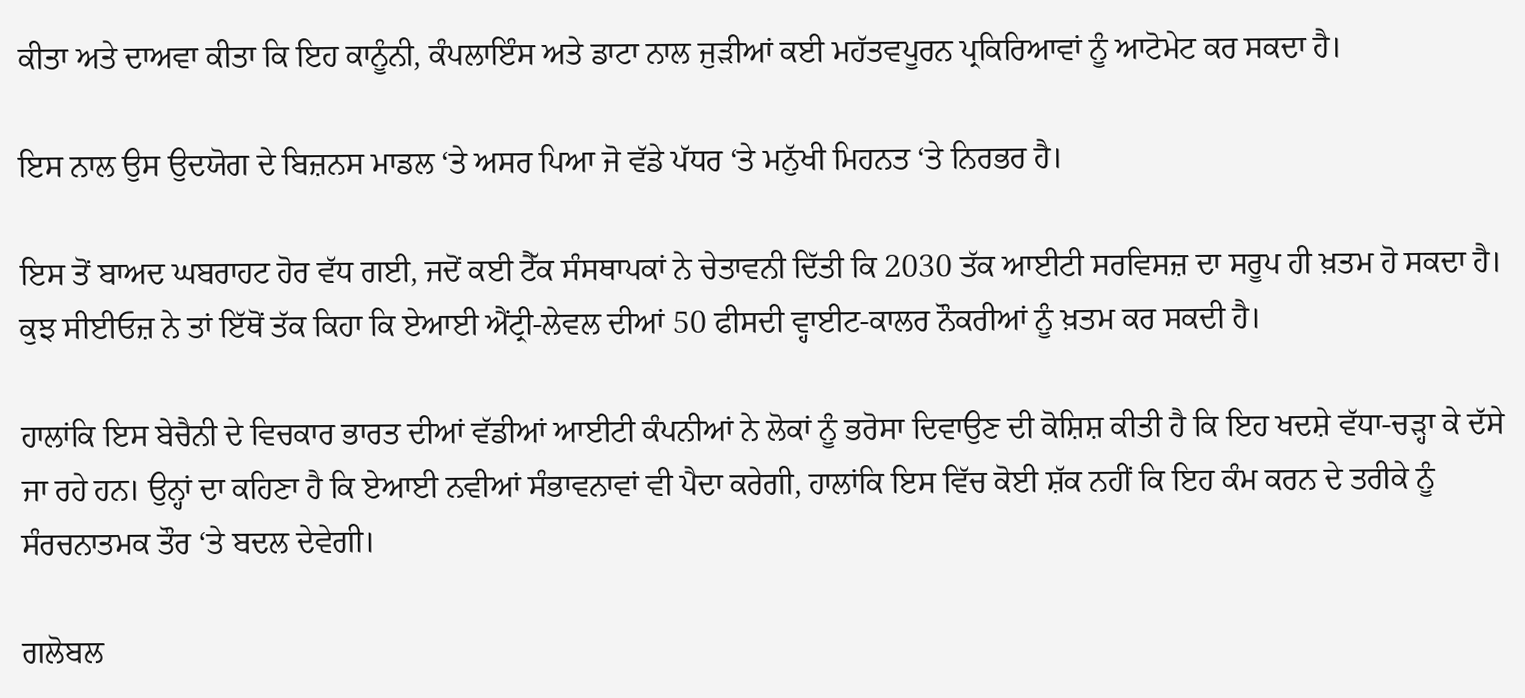ਕੀਤਾ ਅਤੇ ਦਾਅਵਾ ਕੀਤਾ ਕਿ ਇਹ ਕਾਨੂੰਨੀ, ਕੰਪਲਾਇੰਸ ਅਤੇ ਡਾਟਾ ਨਾਲ ਜੁੜੀਆਂ ਕਈ ਮਹੱਤਵਪੂਰਨ ਪ੍ਰਕਿਰਿਆਵਾਂ ਨੂੰ ਆਟੋਮੇਟ ਕਰ ਸਕਦਾ ਹੈ।

ਇਸ ਨਾਲ ਉਸ ਉਦਯੋਗ ਦੇ ਬਿਜ਼ਨਸ ਮਾਡਲ ‘ਤੇ ਅਸਰ ਪਿਆ ਜੋ ਵੱਡੇ ਪੱਧਰ ‘ਤੇ ਮਨੁੱਖੀ ਮਿਹਨਤ ‘ਤੇ ਨਿਰਭਰ ਹੈ।

ਇਸ ਤੋਂ ਬਾਅਦ ਘਬਰਾਹਟ ਹੋਰ ਵੱਧ ਗਈ, ਜਦੋਂ ਕਈ ਟੈੱਕ ਸੰਸਥਾਪਕਾਂ ਨੇ ਚੇਤਾਵਨੀ ਦਿੱਤੀ ਕਿ 2030 ਤੱਕ ਆਈਟੀ ਸਰਵਿਸਜ਼ ਦਾ ਸਰੂਪ ਹੀ ਖ਼ਤਮ ਹੋ ਸਕਦਾ ਹੈ। ਕੁਝ ਸੀਈਓਜ਼ ਨੇ ਤਾਂ ਇੱਥੋਂ ਤੱਕ ਕਿਹਾ ਕਿ ਏਆਈ ਐਂਟ੍ਰੀ-ਲੇਵਲ ਦੀਆਂ 50 ਫੀਸਦੀ ਵ੍ਹਾਈਟ-ਕਾਲਰ ਨੌਕਰੀਆਂ ਨੂੰ ਖ਼ਤਮ ਕਰ ਸਕਦੀ ਹੈ।

ਹਾਲਾਂਕਿ ਇਸ ਬੇਚੈਨੀ ਦੇ ਵਿਚਕਾਰ ਭਾਰਤ ਦੀਆਂ ਵੱਡੀਆਂ ਆਈਟੀ ਕੰਪਨੀਆਂ ਨੇ ਲੋਕਾਂ ਨੂੰ ਭਰੋਸਾ ਦਿਵਾਉਣ ਦੀ ਕੋਸ਼ਿਸ਼ ਕੀਤੀ ਹੈ ਕਿ ਇਹ ਖਦਸ਼ੇ ਵੱਧਾ-ਚੜ੍ਹਾ ਕੇ ਦੱਸੇ ਜਾ ਰਹੇ ਹਨ। ਉਨ੍ਹਾਂ ਦਾ ਕਹਿਣਾ ਹੈ ਕਿ ਏਆਈ ਨਵੀਆਂ ਸੰਭਾਵਨਾਵਾਂ ਵੀ ਪੈਦਾ ਕਰੇਗੀ, ਹਾਲਾਂਕਿ ਇਸ ਵਿੱਚ ਕੋਈ ਸ਼ੱਕ ਨਹੀਂ ਕਿ ਇਹ ਕੰਮ ਕਰਨ ਦੇ ਤਰੀਕੇ ਨੂੰ ਸੰਰਚਨਾਤਮਕ ਤੌਰ ‘ਤੇ ਬਦਲ ਦੇਵੇਗੀ।

ਗਲੋਬਲ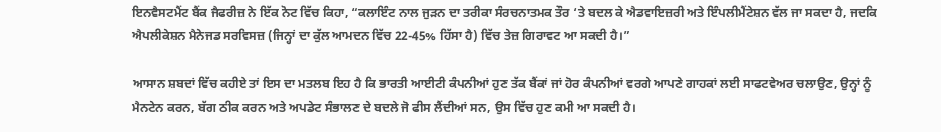ਇਨਵੈਸਟਮੈਂਟ ਬੈਂਕ ਜੈਫਰੀਜ਼ ਨੇ ਇੱਕ ਨੋਟ ਵਿੱਚ ਕਿਹਾ, “ਕਲਾਇੰਟ ਨਾਲ ਜੁੜਨ ਦਾ ਤਰੀਕਾ ਸੰਰਚਨਾਤਮਕ ਤੌਰ ‘ਤੇ ਬਦਲ ਕੇ ਐਡਵਾਇਜ਼ਰੀ ਅਤੇ ਇੰਪਲੀਮੈਂਟੇਸ਼ਨ ਵੱਲ ਜਾ ਸਕਦਾ ਹੈ, ਜਦਕਿ ਐਪਲੀਕੇਸ਼ਨ ਮੈਨੇਜਡ ਸਰਵਿਸਜ਼ (ਜਿਨ੍ਹਾਂ ਦਾ ਕੁੱਲ ਆਮਦਨ ਵਿੱਚ 22-45% ਹਿੱਸਾ ਹੈ) ਵਿੱਚ ਤੇਜ਼ ਗਿਰਾਵਟ ਆ ਸਕਦੀ ਹੈ।”

ਆਸਾਨ ਸ਼ਬਦਾਂ ਵਿੱਚ ਕਹੀਏ ਤਾਂ ਇਸ ਦਾ ਮਤਲਬ ਇਹ ਹੈ ਕਿ ਭਾਰਤੀ ਆਈਟੀ ਕੰਪਨੀਆਂ ਹੁਣ ਤੱਕ ਬੈਂਕਾਂ ਜਾਂ ਹੋਰ ਕੰਪਨੀਆਂ ਵਰਗੇ ਆਪਣੇ ਗਾਹਕਾਂ ਲਈ ਸਾਫਟਵੇਅਰ ਚਲਾਉਣ, ਉਨ੍ਹਾਂ ਨੂੰ ਮੈਨਟੇਨ ਕਰਨ, ਬੱਗ ਠੀਕ ਕਰਨ ਅਤੇ ਅਪਡੇਟ ਸੰਭਾਲਣ ਦੇ ਬਦਲੇ ਜੋ ਫੀਸ ਲੈਂਦੀਆਂ ਸਨ, ਉਸ ਵਿੱਚ ਹੁਣ ਕਮੀ ਆ ਸਕਦੀ ਹੈ।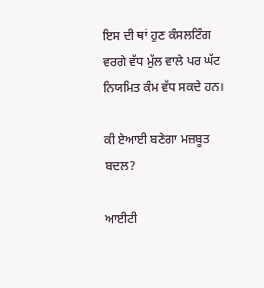ਇਸ ਦੀ ਥਾਂ ਹੁਣ ਕੰਸਲਟਿੰਗ ਵਰਗੇ ਵੱਧ ਮੁੱਲ ਵਾਲੇ ਪਰ ਘੱਟ ਨਿਯਮਿਤ ਕੰਮ ਵੱਧ ਸਕਦੇ ਹਨ।

ਕੀ ਏਆਈ ਬਣੇਗਾ ਮਜ਼ਬੂਤ ਬਦਲ?

ਆਈਟੀ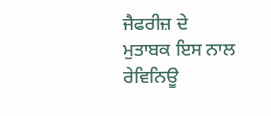ਜੈਫਰੀਜ਼ ਦੇ ਮੁਤਾਬਕ ਇਸ ਨਾਲ ਰੇਵਿਨਿਊ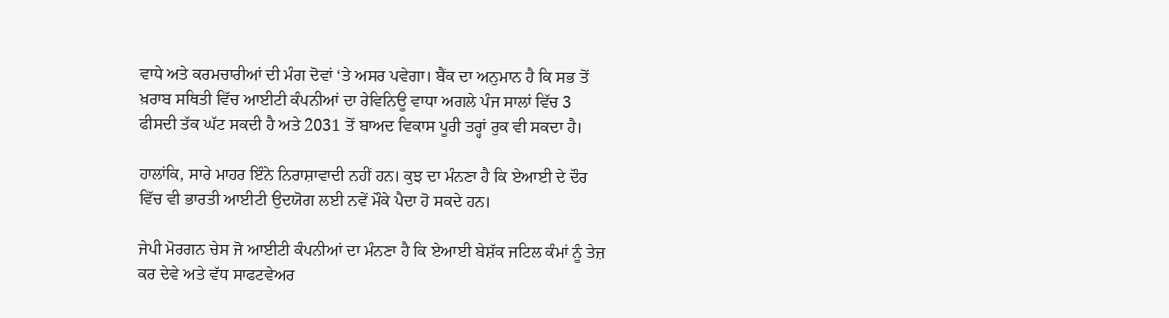ਵਾਧੇ ਅਤੇ ਕਰਮਚਾਰੀਆਂ ਦੀ ਮੰਗ ਦੋਵਾਂ ‘ਤੇ ਅਸਰ ਪਵੇਗਾ। ਬੈਂਕ ਦਾ ਅਨੁਮਾਨ ਹੈ ਕਿ ਸਭ ਤੋਂ ਖ਼ਰਾਬ ਸਥਿਤੀ ਵਿੱਚ ਆਈਟੀ ਕੰਪਨੀਆਂ ਦਾ ਰੇਵਿਨਿਊ ਵਾਧਾ ਅਗਲੇ ਪੰਜ ਸਾਲਾਂ ਵਿੱਚ 3 ਫੀਸਦੀ ਤੱਕ ਘੱਟ ਸਕਦੀ ਹੈ ਅਤੇ 2031 ਤੋਂ ਬਾਅਦ ਵਿਕਾਸ ਪੂਰੀ ਤਰ੍ਹਾਂ ਰੁਕ ਵੀ ਸਕਦਾ ਹੈ।

ਹਾਲਾਂਕਿ, ਸਾਰੇ ਮਾਹਰ ਇੰਨੇ ਨਿਰਾਸ਼ਾਵਾਦੀ ਨਹੀਂ ਹਨ। ਕੁਝ ਦਾ ਮੰਨਣਾ ਹੈ ਕਿ ਏਆਈ ਦੇ ਦੌਰ ਵਿੱਚ ਵੀ ਭਾਰਤੀ ਆਈਟੀ ਉਦਯੋਗ ਲਈ ਨਵੇਂ ਮੌਕੇ ਪੈਦਾ ਹੋ ਸਕਦੇ ਹਨ।

ਜੇਪੀ ਮੋਰਗਨ ਚੇਸ ਜੋ ਆਈਟੀ ਕੰਪਨੀਆਂ ਦਾ ਮੰਨਣਾ ਹੈ ਕਿ ਏਆਈ ਬੇਸ਼ੱਕ ਜਟਿਲ ਕੰਮਾਂ ਨੂੰ ਤੇਜ਼ ਕਰ ਦੇਵੇ ਅਤੇ ਵੱਧ ਸਾਫਟਵੇਅਰ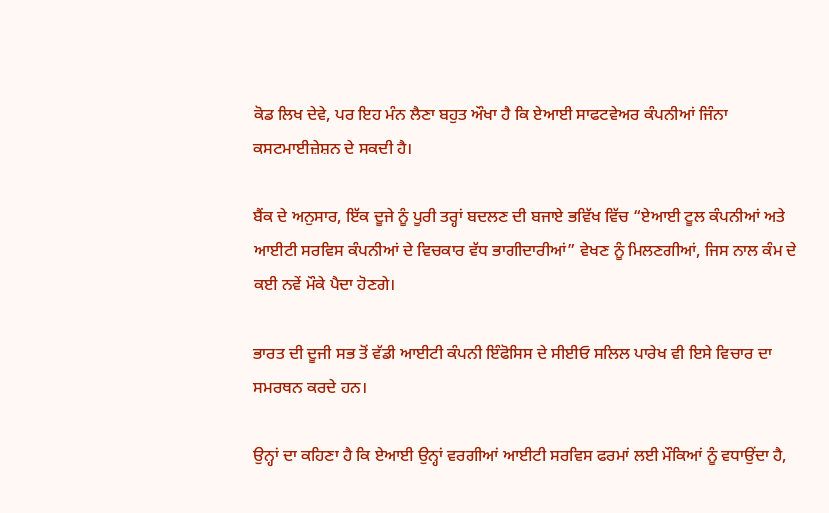ਕੋਡ ਲਿਖ ਦੇਵੇ, ਪਰ ਇਹ ਮੰਨ ਲੈਣਾ ਬਹੁਤ ਔਖਾ ਹੈ ਕਿ ਏਆਈ ਸਾਫਟਵੇਅਰ ਕੰਪਨੀਆਂ ਜਿੰਨਾ ਕਸਟਮਾਈਜ਼ੇਸ਼ਨ ਦੇ ਸਕਦੀ ਹੈ।

ਬੈਂਕ ਦੇ ਅਨੁਸਾਰ, ਇੱਕ ਦੂਜੇ ਨੂੰ ਪੂਰੀ ਤਰ੍ਹਾਂ ਬਦਲਣ ਦੀ ਬਜਾਏ ਭਵਿੱਖ ਵਿੱਚ “ਏਆਈ ਟੂਲ ਕੰਪਨੀਆਂ ਅਤੇ ਆਈਟੀ ਸਰਵਿਸ ਕੰਪਨੀਆਂ ਦੇ ਵਿਚਕਾਰ ਵੱਧ ਭਾਗੀਦਾਰੀਆਂ” ਵੇਖਣ ਨੂੰ ਮਿਲਣਗੀਆਂ, ਜਿਸ ਨਾਲ ਕੰਮ ਦੇ ਕਈ ਨਵੇਂ ਮੌਕੇ ਪੈਦਾ ਹੋਣਗੇ।

ਭਾਰਤ ਦੀ ਦੂਜੀ ਸਭ ਤੋਂ ਵੱਡੀ ਆਈਟੀ ਕੰਪਨੀ ਇੰਫੋਸਿਸ ਦੇ ਸੀਈਓ ਸਲਿਲ ਪਾਰੇਖ ਵੀ ਇਸੇ ਵਿਚਾਰ ਦਾ ਸਮਰਥਨ ਕਰਦੇ ਹਨ।

ਉਨ੍ਹਾਂ ਦਾ ਕਹਿਣਾ ਹੈ ਕਿ ਏਆਈ ਉਨ੍ਹਾਂ ਵਰਗੀਆਂ ਆਈਟੀ ਸਰਵਿਸ ਫਰਮਾਂ ਲਈ ਮੌਕਿਆਂ ਨੂੰ ਵਧਾਉਂਦਾ ਹੈ,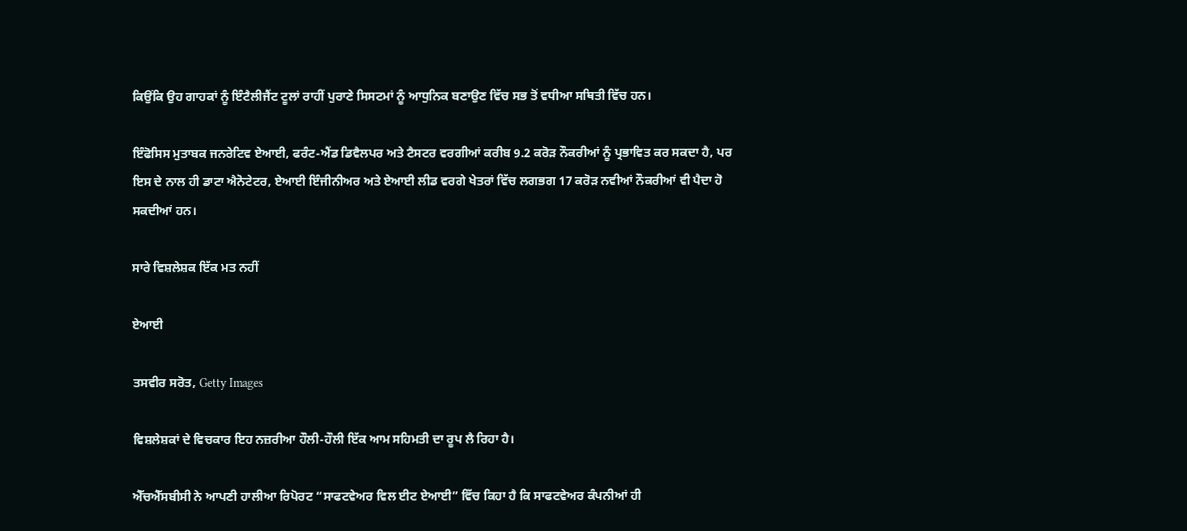ਕਿਉਂਕਿ ਉਹ ਗਾਹਕਾਂ ਨੂੰ ਇੰਟੈਲੀਜੈਂਟ ਟੂਲਾਂ ਰਾਹੀਂ ਪੁਰਾਣੇ ਸਿਸਟਮਾਂ ਨੂੰ ਆਧੁਨਿਕ ਬਣਾਉਣ ਵਿੱਚ ਸਭ ਤੋਂ ਵਧੀਆ ਸਥਿਤੀ ਵਿੱਚ ਹਨ।

ਇੰਫੋਸਿਸ ਮੁਤਾਬਕ ਜਨਰੇਟਿਵ ਏਆਈ, ਫਰੰਟ-ਐਂਡ ਡਿਵੈਲਪਰ ਅਤੇ ਟੈਸਟਰ ਵਰਗੀਆਂ ਕਰੀਬ 9.2 ਕਰੋੜ ਨੌਕਰੀਆਂ ਨੂੰ ਪ੍ਰਭਾਵਿਤ ਕਰ ਸਕਦਾ ਹੈ, ਪਰ ਇਸ ਦੇ ਨਾਲ ਹੀ ਡਾਟਾ ਐਨੋਟੇਟਰ, ਏਆਈ ਇੰਜੀਨੀਅਰ ਅਤੇ ਏਆਈ ਲੀਡ ਵਰਗੇ ਖੇਤਰਾਂ ਵਿੱਚ ਲਗਭਗ 17 ਕਰੋੜ ਨਵੀਆਂ ਨੌਕਰੀਆਂ ਵੀ ਪੈਦਾ ਹੋ ਸਕਦੀਆਂ ਹਨ।

ਸਾਰੇ ਵਿਸ਼ਲੇਸ਼ਕ ਇੱਕ ਮਤ ਨਹੀਂ

ਏਆਈ

ਤਸਵੀਰ ਸਰੋਤ, Getty Images

ਵਿਸ਼ਲੇਸ਼ਕਾਂ ਦੇ ਵਿਚਕਾਰ ਇਹ ਨਜ਼ਰੀਆ ਹੌਲੀ-ਹੌਲੀ ਇੱਕ ਆਮ ਸਹਿਮਤੀ ਦਾ ਰੂਪ ਲੈ ਰਿਹਾ ਹੈ।

ਐੱਚਐੱਸਬੀਸੀ ਨੇ ਆਪਣੀ ਹਾਲੀਆ ਰਿਪੋਰਟ “ਸਾਫਟਵੇਅਰ ਵਿਲ ਈਟ ਏਆਈ” ਵਿੱਚ ਕਿਹਾ ਹੈ ਕਿ ਸਾਫਟਵੇਅਰ ਕੰਪਨੀਆਂ ਹੀ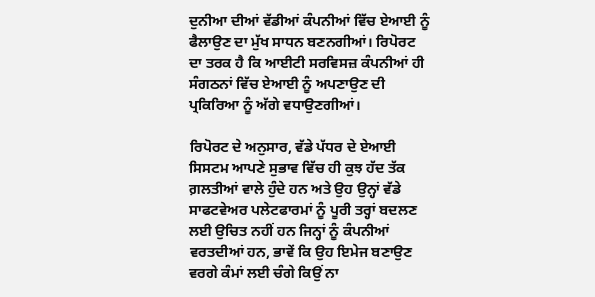ਦੁਨੀਆ ਦੀਆਂ ਵੱਡੀਆਂ ਕੰਪਨੀਆਂ ਵਿੱਚ ਏਆਈ ਨੂੰ ਫੈਲਾਉਣ ਦਾ ਮੁੱਖ ਸਾਧਨ ਬਣਨਗੀਆਂ। ਰਿਪੋਰਟ ਦਾ ਤਰਕ ਹੈ ਕਿ ਆਈਟੀ ਸਰਵਿਸਜ਼ ਕੰਪਨੀਆਂ ਹੀ ਸੰਗਠਨਾਂ ਵਿੱਚ ਏਆਈ ਨੂੰ ਅਪਣਾਉਣ ਦੀ ਪ੍ਰਕਿਰਿਆ ਨੂੰ ਅੱਗੇ ਵਧਾਉਣਗੀਆਂ।

ਰਿਪੋਰਟ ਦੇ ਅਨੁਸਾਰ, ਵੱਡੇ ਪੱਧਰ ਦੇ ਏਆਈ ਸਿਸਟਮ ਆਪਣੇ ਸੁਭਾਵ ਵਿੱਚ ਹੀ ਕੁਝ ਹੱਦ ਤੱਕ ਗ਼ਲਤੀਆਂ ਵਾਲੇ ਹੁੰਦੇ ਹਨ ਅਤੇ ਉਹ ਉਨ੍ਹਾਂ ਵੱਡੇ ਸਾਫਟਵੇਅਰ ਪਲੇਟਫਾਰਮਾਂ ਨੂੰ ਪੂਰੀ ਤਰ੍ਹਾਂ ਬਦਲਣ ਲਈ ਉਚਿਤ ਨਹੀਂ ਹਨ ਜਿਨ੍ਹਾਂ ਨੂੰ ਕੰਪਨੀਆਂ ਵਰਤਦੀਆਂ ਹਨ, ਭਾਵੇਂ ਕਿ ਉਹ ਇਮੇਜ ਬਣਾਉਣ ਵਰਗੇ ਕੰਮਾਂ ਲਈ ਚੰਗੇ ਕਿਉਂ ਨਾ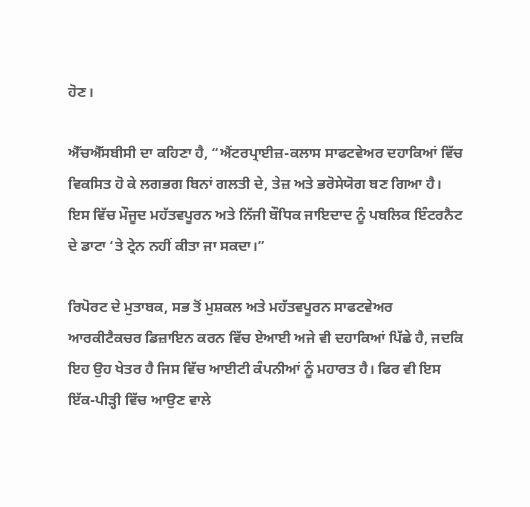ਹੋਣ।

ਐੱਚਐੱਸਬੀਸੀ ਦਾ ਕਹਿਣਾ ਹੈ, “ਐਂਟਰਪ੍ਰਾਈਜ਼-ਕਲਾਸ ਸਾਫਟਵੇਅਰ ਦਹਾਕਿਆਂ ਵਿੱਚ ਵਿਕਸਿਤ ਹੋ ਕੇ ਲਗਭਗ ਬਿਨਾਂ ਗਲਤੀ ਦੇ, ਤੇਜ਼ ਅਤੇ ਭਰੋਸੇਯੋਗ ਬਣ ਗਿਆ ਹੈ। ਇਸ ਵਿੱਚ ਮੌਜੂਦ ਮਹੱਤਵਪੂਰਨ ਅਤੇ ਨਿੱਜੀ ਬੌਧਿਕ ਜਾਇਦਾਦ ਨੂੰ ਪਬਲਿਕ ਇੰਟਰਨੈਟ ਦੇ ਡਾਟਾ ‘ਤੇ ਟ੍ਰੇਨ ਨਹੀਂ ਕੀਤਾ ਜਾ ਸਕਦਾ।”

ਰਿਪੋਰਟ ਦੇ ਮੁਤਾਬਕ, ਸਭ ਤੋਂ ਮੁਸ਼ਕਲ ਅਤੇ ਮਹੱਤਵਪੂਰਨ ਸਾਫਟਵੇਅਰ ਆਰਕੀਟੈਕਚਰ ਡਿਜ਼ਾਇਨ ਕਰਨ ਵਿੱਚ ਏਆਈ ਅਜੇ ਵੀ ਦਹਾਕਿਆਂ ਪਿੱਛੇ ਹੈ, ਜਦਕਿ ਇਹ ਉਹ ਖੇਤਰ ਹੈ ਜਿਸ ਵਿੱਚ ਆਈਟੀ ਕੰਪਨੀਆਂ ਨੂੰ ਮਹਾਰਤ ਹੈ। ਫਿਰ ਵੀ ਇਸ ਇੱਕ-ਪੀੜ੍ਹੀ ਵਿੱਚ ਆਉਣ ਵਾਲੇ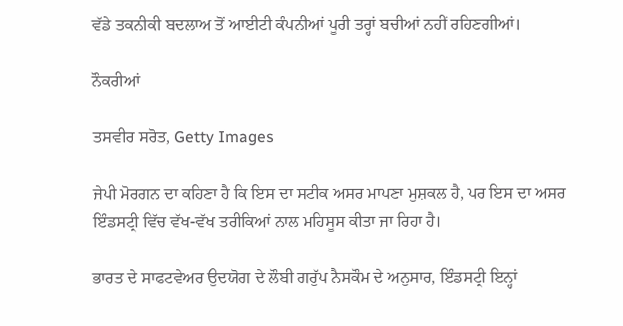ਵੱਡੇ ਤਕਨੀਕੀ ਬਦਲਾਅ ਤੋਂ ਆਈਟੀ ਕੰਪਨੀਆਂ ਪੂਰੀ ਤਰ੍ਹਾਂ ਬਚੀਆਂ ਨਹੀਂ ਰਹਿਣਗੀਆਂ।

ਨੌਕਰੀਆਂ

ਤਸਵੀਰ ਸਰੋਤ, Getty Images

ਜੇਪੀ ਮੋਰਗਨ ਦਾ ਕਹਿਣਾ ਹੈ ਕਿ ਇਸ ਦਾ ਸਟੀਕ ਅਸਰ ਮਾਪਣਾ ਮੁਸ਼ਕਲ ਹੈ, ਪਰ ਇਸ ਦਾ ਅਸਰ ਇੰਡਸਟ੍ਰੀ ਵਿੱਚ ਵੱਖ-ਵੱਖ ਤਰੀਕਿਆਂ ਨਾਲ ਮਹਿਸੂਸ ਕੀਤਾ ਜਾ ਰਿਹਾ ਹੈ।

ਭਾਰਤ ਦੇ ਸਾਫਟਵੇਅਰ ਉਦਯੋਗ ਦੇ ਲੌਬੀ ਗਰੁੱਪ ਨੈਸਕੌਮ ਦੇ ਅਨੁਸਾਰ, ਇੰਡਸਟ੍ਰੀ ਇਨ੍ਹਾਂ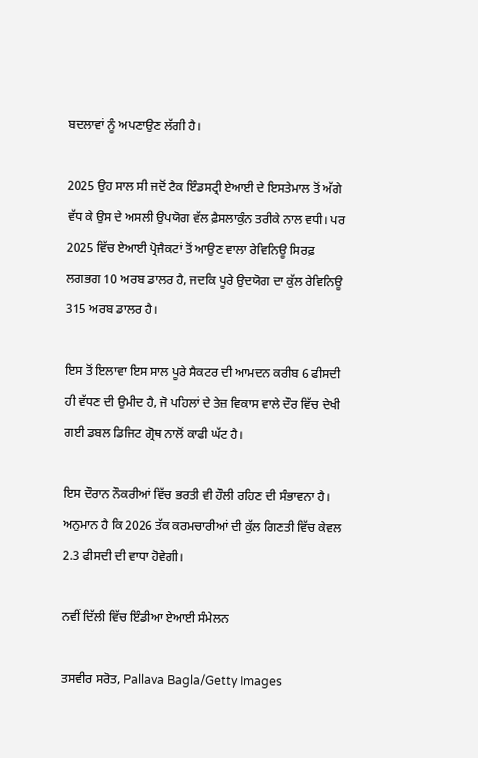ਬਦਲਾਵਾਂ ਨੂੰ ਅਪਣਾਉਣ ਲੱਗੀ ਹੈ।

2025 ਉਹ ਸਾਲ ਸੀ ਜਦੋਂ ਟੈਕ ਇੰਡਸਟ੍ਰੀ ਏਆਈ ਦੇ ਇਸਤੇਮਾਲ ਤੋਂ ਅੱਗੇ ਵੱਧ ਕੇ ਉਸ ਦੇ ਅਸਲੀ ਉਪਯੋਗ ਵੱਲ ਫ਼ੈਸਲਾਕੁੰਨ ਤਰੀਕੇ ਨਾਲ ਵਧੀ। ਪਰ 2025 ਵਿੱਚ ਏਆਈ ਪ੍ਰੋਜੈਕਟਾਂ ਤੋਂ ਆਉਣ ਵਾਲਾ ਰੇਵਿਨਿਊ ਸਿਰਫ਼ ਲਗਭਗ 10 ਅਰਬ ਡਾਲਰ ਹੈ, ਜਦਕਿ ਪੂਰੇ ਉਦਯੋਗ ਦਾ ਕੁੱਲ ਰੇਵਿਨਿਊ 315 ਅਰਬ ਡਾਲਰ ਹੈ।

ਇਸ ਤੋਂ ਇਲਾਵਾ ਇਸ ਸਾਲ ਪੂਰੇ ਸੈਕਟਰ ਦੀ ਆਮਦਨ ਕਰੀਬ 6 ਫੀਸਦੀ ਹੀ ਵੱਧਣ ਦੀ ਉਮੀਦ ਹੈ, ਜੋ ਪਹਿਲਾਂ ਦੇ ਤੇਜ਼ ਵਿਕਾਸ ਵਾਲੇ ਦੌਰ ਵਿੱਚ ਦੇਖੀ ਗਈ ਡਬਲ ਡਿਜਿਟ ਗ੍ਰੋਥ ਨਾਲੋਂ ਕਾਫੀ ਘੱਟ ਹੈ।

ਇਸ ਦੌਰਾਨ ਨੌਕਰੀਆਂ ਵਿੱਚ ਭਰਤੀ ਵੀ ਹੌਲੀ ਰਹਿਣ ਦੀ ਸੰਭਾਵਨਾ ਹੈ। ਅਨੁਮਾਨ ਹੈ ਕਿ 2026 ਤੱਕ ਕਰਮਚਾਰੀਆਂ ਦੀ ਕੁੱਲ ਗਿਣਤੀ ਵਿੱਚ ਕੇਵਲ 2.3 ਫੀਸਦੀ ਦੀ ਵਾਧਾ ਹੋਵੇਗੀ।

ਨਵੀਂ ਦਿੱਲੀ ਵਿੱਚ ਇੰਡੀਆ ਏਆਈ ਸੰਮੇਲਨ

ਤਸਵੀਰ ਸਰੋਤ, Pallava Bagla/Getty Images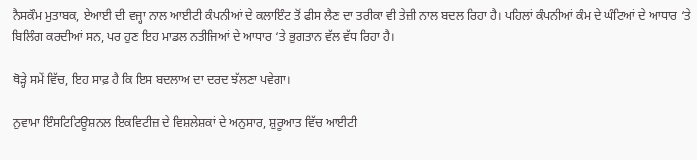ਨੈਸਕੌਮ ਮੁਤਾਬਕ, ਏਆਈ ਦੀ ਵਜ੍ਹਾ ਨਾਲ ਆਈਟੀ ਕੰਪਨੀਆਂ ਦੇ ਕਲਾਇੰਟ ਤੋਂ ਫੀਸ ਲੈਣ ਦਾ ਤਰੀਕਾ ਵੀ ਤੇਜ਼ੀ ਨਾਲ ਬਦਲ ਰਿਹਾ ਹੈ। ਪਹਿਲਾਂ ਕੰਪਨੀਆਂ ਕੰਮ ਦੇ ਘੰਟਿਆਂ ਦੇ ਆਧਾਰ ‘ਤੇ ਬਿਲਿੰਗ ਕਰਦੀਆਂ ਸਨ, ਪਰ ਹੁਣ ਇਹ ਮਾਡਲ ਨਤੀਜਿਆਂ ਦੇ ਆਧਾਰ ‘ਤੇ ਭੁਗਤਾਨ ਵੱਲ ਵੱਧ ਰਿਹਾ ਹੈ।

ਥੋੜ੍ਹੇ ਸਮੇਂ ਵਿੱਚ, ਇਹ ਸਾਫ਼ ਹੈ ਕਿ ਇਸ ਬਦਲਾਅ ਦਾ ਦਰਦ ਝੱਲਣਾ ਪਵੇਗਾ।

ਨੁਵਾਮਾ ਇੰਸਟਿਟਿਊਸ਼ਨਲ ਇਕਵਿਟੀਜ਼ ਦੇ ਵਿਸ਼ਲੇਸ਼ਕਾਂ ਦੇ ਅਨੁਸਾਰ, ਸ਼ੁਰੂਆਤ ਵਿੱਚ ਆਈਟੀ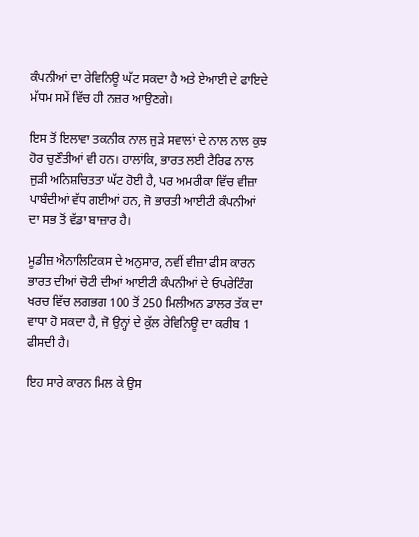ਕੰਪਨੀਆਂ ਦਾ ਰੇਵਿਨਿਊ ਘੱਟ ਸਕਦਾ ਹੈ ਅਤੇ ਏਆਈ ਦੇ ਫਾਇਦੇ ਮੱਧਮ ਸਮੇਂ ਵਿੱਚ ਹੀ ਨਜ਼ਰ ਆਉਣਗੇ।

ਇਸ ਤੋਂ ਇਲਾਵਾ ਤਕਨੀਕ ਨਾਲ ਜੁੜੇ ਸਵਾਲਾਂ ਦੇ ਨਾਲ ਨਾਲ ਕੁਝ ਹੋਰ ਚੁਣੌਤੀਆਂ ਵੀ ਹਨ। ਹਾਲਾਂਕਿ, ਭਾਰਤ ਲਈ ਟੈਰਿਫ ਨਾਲ ਜੁੜੀ ਅਨਿਸ਼ਚਿਤਤਾ ਘੱਟ ਹੋਈ ਹੈ, ਪਰ ਅਮਰੀਕਾ ਵਿੱਚ ਵੀਜ਼ਾ ਪਾਬੰਦੀਆਂ ਵੱਧ ਗਈਆਂ ਹਨ, ਜੋ ਭਾਰਤੀ ਆਈਟੀ ਕੰਪਨੀਆਂ ਦਾ ਸਭ ਤੋਂ ਵੱਡਾ ਬਾਜ਼ਾਰ ਹੈ।

ਮੂਡੀਜ਼ ਐਨਾਲਿਟਿਕਸ ਦੇ ਅਨੁਸਾਰ, ਨਵੀਂ ਵੀਜ਼ਾ ਫੀਸ ਕਾਰਨ ਭਾਰਤ ਦੀਆਂ ਚੋਟੀ ਦੀਆਂ ਆਈਟੀ ਕੰਪਨੀਆਂ ਦੇ ਓਪਰੇਟਿੰਗ ਖਰਚ ਵਿੱਚ ਲਗਭਗ 100 ਤੋਂ 250 ਮਿਲੀਅਨ ਡਾਲਰ ਤੱਕ ਦਾ ਵਾਧਾ ਹੋ ਸਕਦਾ ਹੈ, ਜੋ ਉਨ੍ਹਾਂ ਦੇ ਕੁੱਲ ਰੇਵਿਨਿਊ ਦਾ ਕਰੀਬ 1 ਫੀਸਦੀ ਹੈ।

ਇਹ ਸਾਰੇ ਕਾਰਨ ਮਿਲ ਕੇ ਉਸ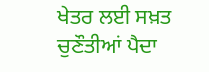ਖੇਤਰ ਲਈ ਸਖ਼ਤ ਚੁਣੌਤੀਆਂ ਪੈਦਾ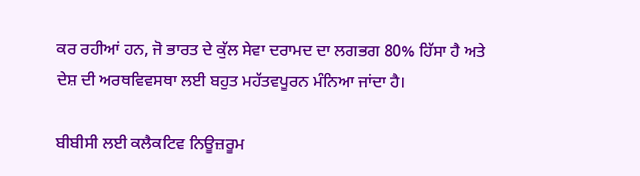ਕਰ ਰਹੀਆਂ ਹਨ, ਜੋ ਭਾਰਤ ਦੇ ਕੁੱਲ ਸੇਵਾ ਦਰਾਮਦ ਦਾ ਲਗਭਗ 80% ਹਿੱਸਾ ਹੈ ਅਤੇ ਦੇਸ਼ ਦੀ ਅਰਥਵਿਵਸਥਾ ਲਈ ਬਹੁਤ ਮਹੱਤਵਪੂਰਨ ਮੰਨਿਆ ਜਾਂਦਾ ਹੈ।

ਬੀਬੀਸੀ ਲਈ ਕਲੈਕਟਿਵ ਨਿਊਜ਼ਰੂਮ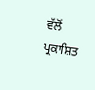ਵੱਲੋਂ ਪ੍ਰਕਾਸ਼ਿਤ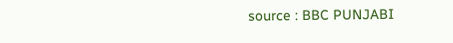source : BBC PUNJABI